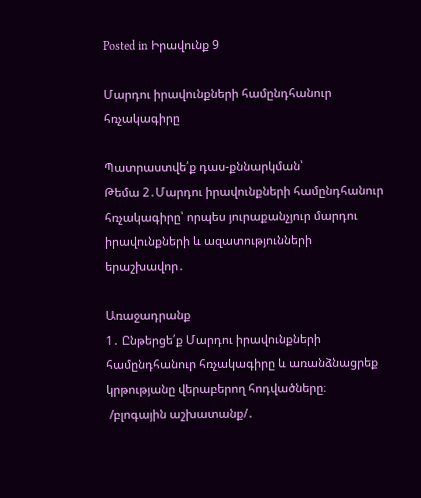Posted in Իրավունք 9

Մարդու իրավունքների համընդհանուր հռչակագիրը

Պատրաստվե՛ք դաս-քննարկման՝
Թեմա 2․Մարդու իրավունքների համընդհանուր հռչակագիրը՝ որպես յուրաքանչյուր մարդու իրավունքների և ազատությունների երաշխավոր․

Առաջադրանք
1․ Ընթերցե՛ք Մարդու իրավունքների համընդհանուր հռչակագիրը և առանձնացրեք կրթությանը վերաբերող հոդվածները։
 /բլոգային աշխատանք/․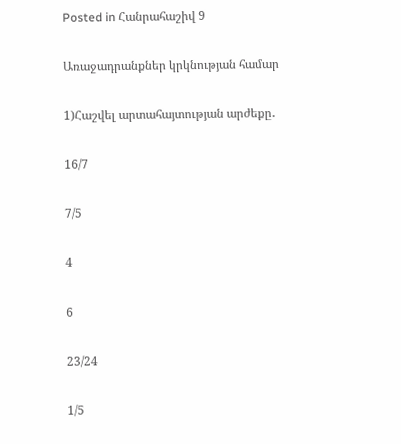Posted in Հանրահաշիվ 9

Առաջադրանքներ կրկնության համար

1)Հաշվել արտահայտության արժեքը․

16/7

7/5

4

6

23/24

1/5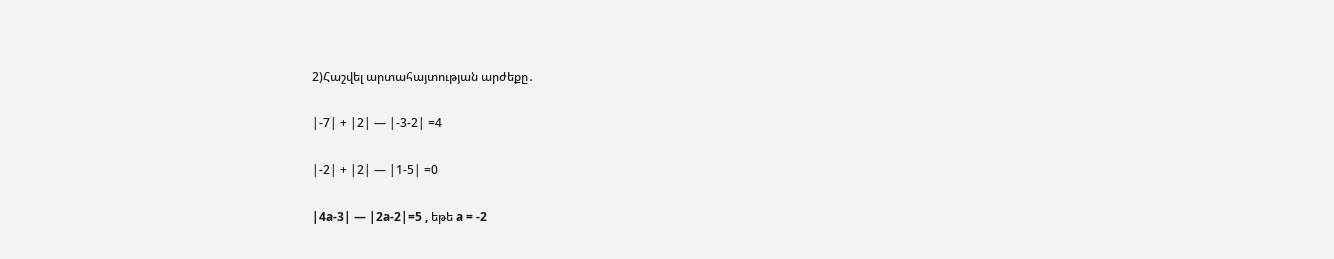2)Հաշվել արտահայտության արժեքը․

|-7| + |2| — |-3-2| =4

|-2| + |2| — |1-5| =0

|4a-3| — |2a-2|=5 , եթե a = -2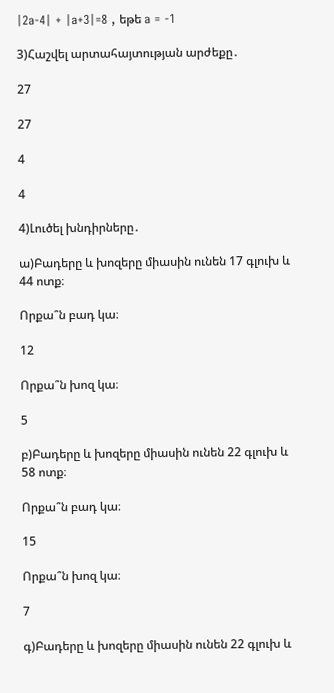|2a-4| + |a+3|=8 , եթե a = -1

3)Հաշվել արտահայտության արժեքը․

27

27

4

4

4)Լուծել խնդիրները․

ա)Բադերը և խոզերը միասին ունեն 17 գլուխ և 44 ոտք։

Որքա՞ն բադ կա։

12

Որքա՞ն խոզ կա։

5

բ)Բադերը և խոզերը միասին ունեն 22 գլուխ և 58 ոտք։

Որքա՞ն բադ կա։

15

Որքա՞ն խոզ կա։

7

գ)Բադերը և խոզերը միասին ունեն 22 գլուխ և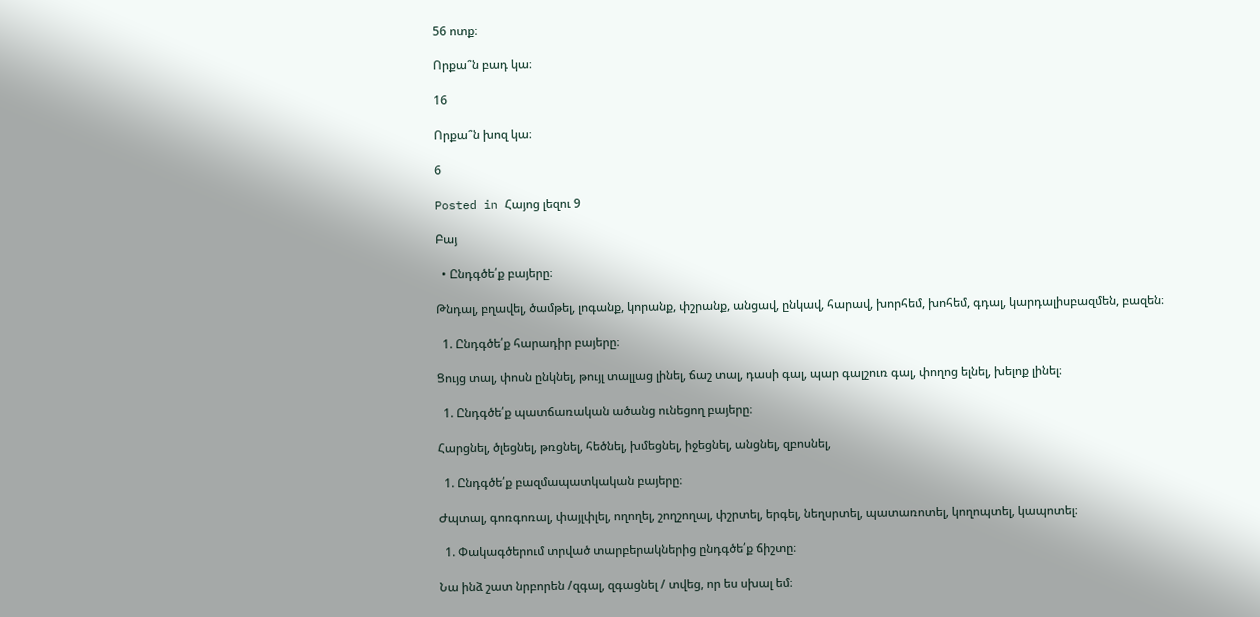56 ոտք։

Որքա՞ն բադ կա։

16

Որքա՞ն խոզ կա։

6

Posted in Հայոց լեզու 9

Բայ

  • Ընդգծե՛ք բայերը։

Թնդալ, բղավել, ծամթել, լոգանք, կորանք, փշրանք, անցավ, ընկավ, հարավ, խորհեմ, խոհեմ, գդալ, կարդալիսբազմեն, բազեն։

  1. Ընդգծե՛ք հարադիր բայերը։

Ցույց տալ, փոսն ընկնել, թույլ տալլաց լինել, ճաշ տալ, դասի գալ, պար գալշուռ գալ, փողոց ելնել, խելոք լինել։

  1. Ընդգծե՛ք պատճառական ածանց ունեցող բայերը։

Հարցնել, ծլեցնել, թռցնել, հեծնել, խմեցնել, իջեցնել, անցնել, զբոսնել,

  1. Ընդգծե՛ք բազմապատկական բայերը։

Ժպտալ, գոռգոռալ, փայլփլել, ողողել, շողշողալ, փշրտել, երգել, նեղսրտել, պատառոտել, կողոպտել, կապոտել։

  1. Փակագծերում տրված տարբերակներից ընդգծե՛ք ճիշտը։

Նա ինձ շատ նրբորեն /զգալ, զգացնել / տվեց, որ ես սխալ եմ։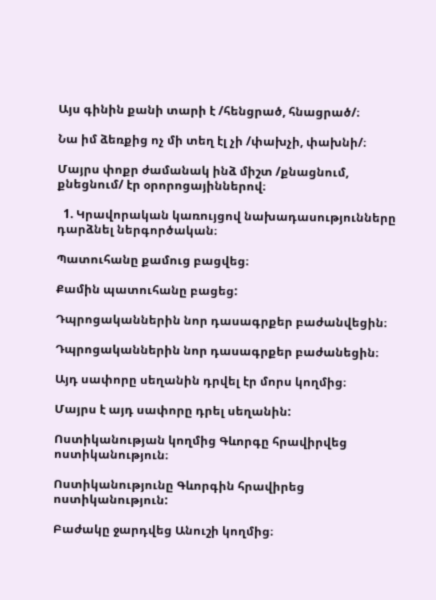Այս գինին քանի տարի է /հենցրած, հնացրած/։

Նա իմ ձեռքից ոչ մի տեղ էլ չի /փախչի, փախնի/։

Մայրս փոքր ժամանակ ինձ միշտ /քնացնում, քնեցնում/ էր օրորոցայիններով։

  1. Կրավորական կառույցով նախադասությունները դարձնել ներգործական։

Պատուհանը քամուց բացվեց։

Քամին պատուհանը բացեց:

Դպրոցականներին նոր դասագրքեր բաժանվեցին։

Դպրոցականներին նոր դասագրքեր բաժանեցին։

Այդ սափորը սեղանին դրվել էր մորս կողմից։

Մայրս է այդ սափորը դրել սեղանին:

Ոստիկանության կողմից Գևորգը հրավիրվեց ոստիկանություն։

Ոստիկանությունը Գևորգին հրավիրեց ոստիկանություն:

Բաժակը ջարդվեց Անուշի կողմից։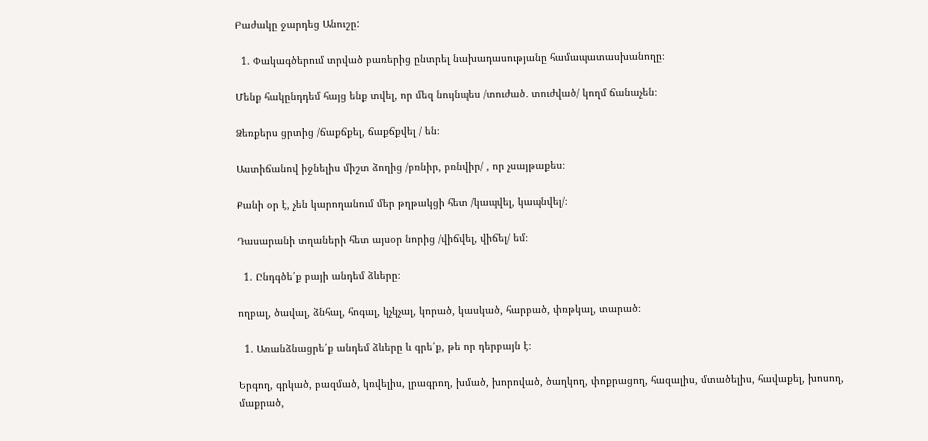Բաժակը ջարդեց Անուշը:

  1. Փակագծերում տրված բառերից ընտրել նախադասությանը համապատասխանողը։

Մենք հակընդդեմ հայց ենք տվել, որ մեզ նույնպես /տուժած․ տուժված/ կողմ ճանաչեն։

Ձեռքերս ցրտից /ճաքճքել, ճաքճքվել / են։

Աստիճանով իջնելիս միշտ ձողից /բռնիր, բռնվիր/ , որ չսայթաքես։

Քանի օր է, չեն կարողանում մեր թղթակցի հետ /կապվել, կապնվել/։

Դասարանի տղաների հետ այսօր նորից /վիճվել, վիճել/ եմ։

  1. Ընդգծե՛ք բայի անդեմ ձևերը։

ողբալ, ծավալ, ձնհալ, հոգալ, կչկչալ, կորած, կասկած, հարբած, փռթկալ, տարած։

  1. Առանձնացրե՛ք անդեմ ձևերը և գրե՛ք, թե որ դերբայն է։

Երգող, գրկած, բազմած, կռվելիս, լրագրող, խմած, խորոված, ծաղկող, փոքրացող, հազալիս, մտածելիս, հավաքել, խոսող, մաքրած,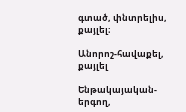գտած, փնտրելիս, քայլել։

Անորոշ-հավաքել, քայլել

Ենթակայական-երգող,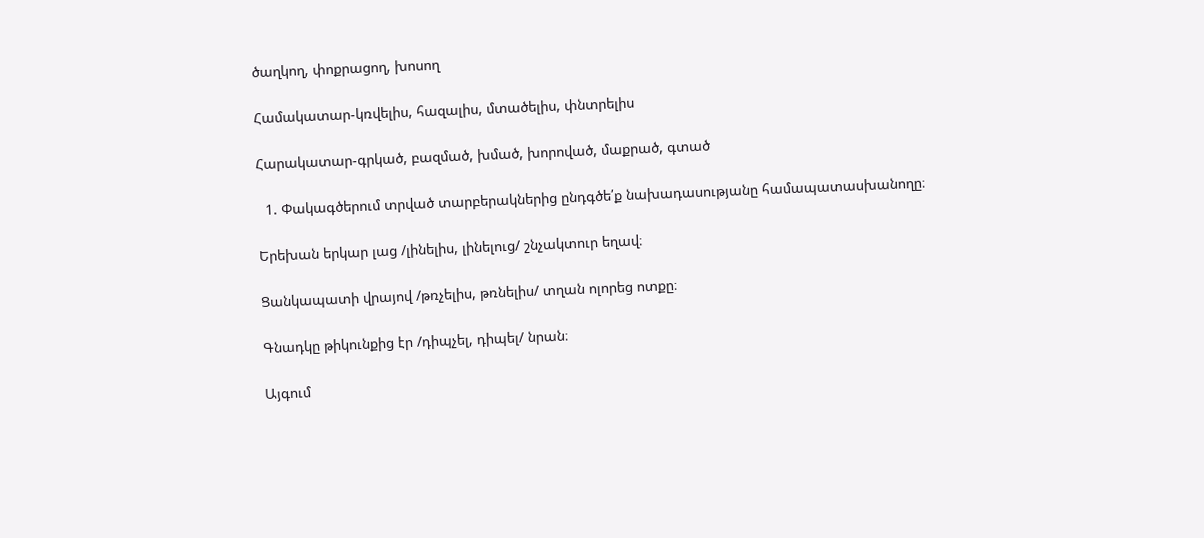ծաղկող, փոքրացող, խոսող

Համակատար-կռվելիս, հազալիս, մտածելիս, փնտրելիս

Հարակատար-գրկած, բազմած, խմած, խորոված, մաքրած, գտած

  1. Փակագծերում տրված տարբերակներից ընդգծե՛ք նախադասությանը համապատասխանողը։

Երեխան երկար լաց /լինելիս, լինելուց/ շնչակտուր եղավ։

Ցանկապատի վրայով /թռչելիս, թռնելիս/ տղան ոլորեց ոտքը։

Գնադկը թիկունքից էր /դիպչել, դիպել/ նրան։

Այգում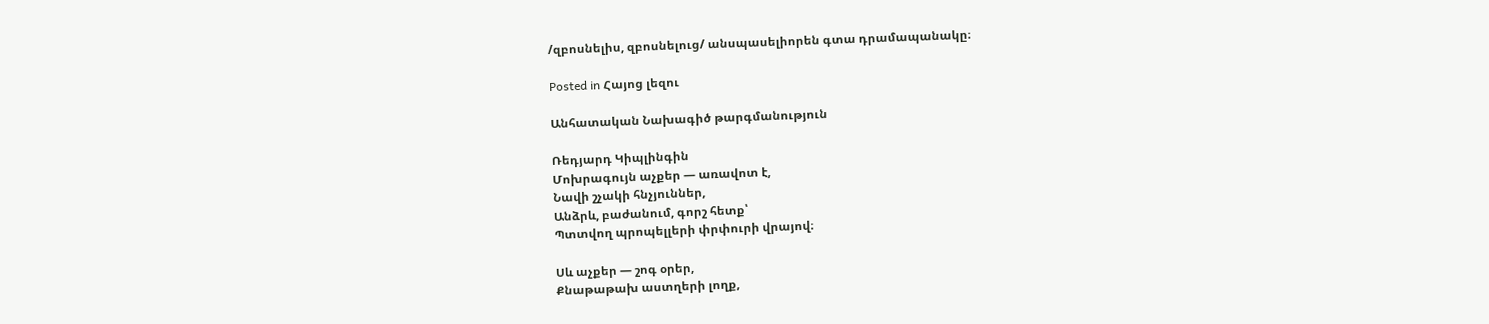/զբոսնելիս, զբոսնելուց/ անսպասելիորեն գտա դրամապանակը։

Posted in Հայոց լեզու

Անհատական Նախագիծ թարգմանություն

Ռեդյարդ Կիպլինգին
Մոխրագույն աչքեր — առավոտ է,
Նավի շչակի հնչյուններ,
Անձրև, բաժանում, գորշ հետք՝
Պտտվող պրոպելլերի փրփուրի վրայով։

Սև աչքեր — շոգ օրեր,
Քնաթաթախ աստղերի լողք,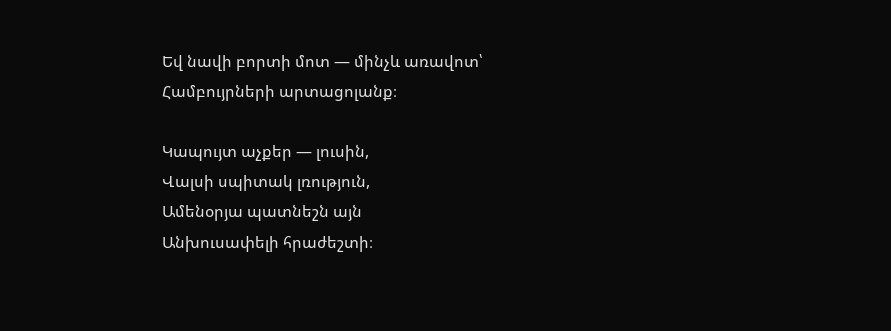Եվ նավի բորտի մոտ — մինչև առավոտ՝
Համբույրների արտացոլանք։

Կապույտ աչքեր — լուսին,
Վալսի սպիտակ լռություն,
Ամենօրյա պատնեշն այն
Անխուսափելի հրաժեշտի։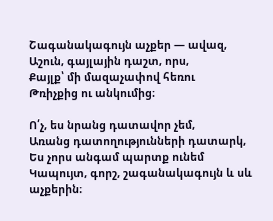Շագանակագույն աչքեր — ավազ,
Աշուն, գայլային դաշտ, որս,
Քայլք՝ մի մազաչափով հեռու
Թռիչքից ու անկումից։

Ո՛չ, ես նրանց դատավոր չեմ,
Առանց դատողությունների դատարկ,
Ես չորս անգամ պարտք ունեմ
Կապույտ, գորշ, շագանակագույն և սև աչքերին։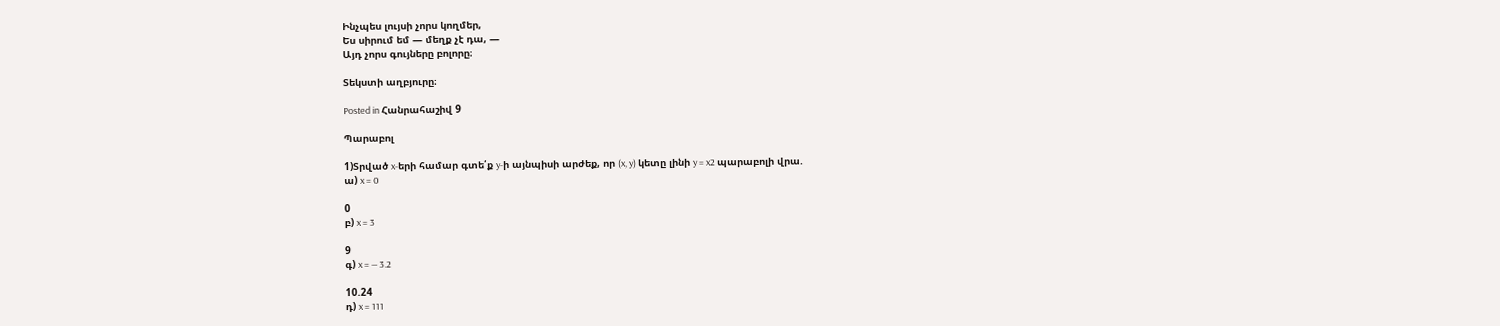Ինչպես լույսի չորս կողմեր,
Ես սիրում եմ — մեղք չէ դա, —
Այդ չորս գույները բոլորը։

Տեկստի աղբյուրը։

Posted in Հանրահաշիվ 9

Պարաբոլ

1)Տրված x-երի համար գտե՛ք y-ի այնպիսի արժեք, որ (x, y) կետը լինի y = x2 պարաբոլի վրա.
ա) x = 0

0
բ) x = 3

9
գ) x = — 3.2

10.24
դ) x = 111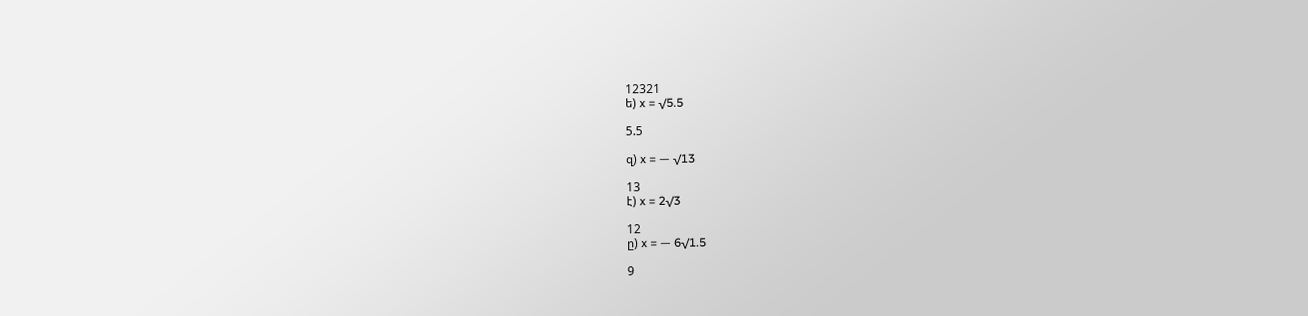12321
ե) x = √5.5

5.5

զ) x = — √13

13
է) x = 2√3

12
ը) x = — 6√1.5

9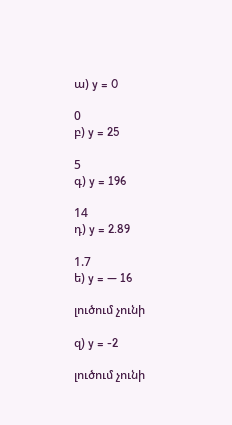ա) y = 0

0
բ) y = 25

5
գ) y = 196

14
դ) y = 2.89

1.7
ե) y = — 16

լուծում չունի

զ) y = -2

լուծում չունի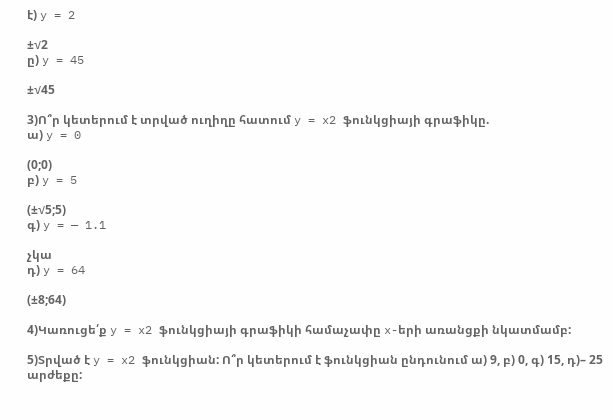է) y = 2

±√2
ը) y = 45

±√45

3)Ո՞ր կետերում է տրված ուղիղը հատում y = x2 ֆունկցիայի գրաֆիկը.
ա) y = 0

(0;0)
բ) y = 5

(±√5;5)
գ) y = — 1.1

չկա
դ) y = 64

(±8;64)

4)Կառուցե՛ք y = x2 ֆունկցիայի գրաֆիկի համաչափը x-երի առանցքի նկատմամբ:

5)Տրված է y = x2 ֆունկցիան: Ո՞ր կետերում է ֆունկցիան ընդունում ա) 9, բ) 0, գ) 15, դ)– 25 արժեքը: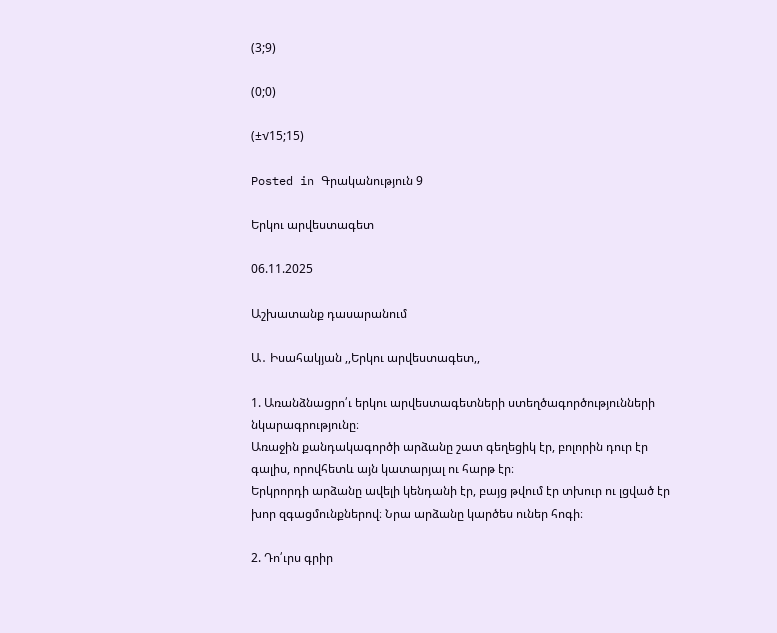(3;9)

(0;0)

(±√15;15)

Posted in Գրականություն 9

Երկու արվեստագետ

06.11.2025

Աշխատանք դասարանում

Ա․ Իսահակյան ,,Երկու արվեստագետ,,

1. Առանձնացրո՛ւ երկու արվեստագետների ստեղծագործությունների նկարագրությունը։
Առաջին քանդակագործի արձանը շատ գեղեցիկ էր, բոլորին դուր էր գալիս, որովհետև այն կատարյալ ու հարթ էր։
Երկրորդի արձանը ավելի կենդանի էր, բայց թվում էր տխուր ու լցված էր խոր զգացմունքներով։ Նրա արձանը կարծես ուներ հոգի։

2. Դո՛ւրս գրիր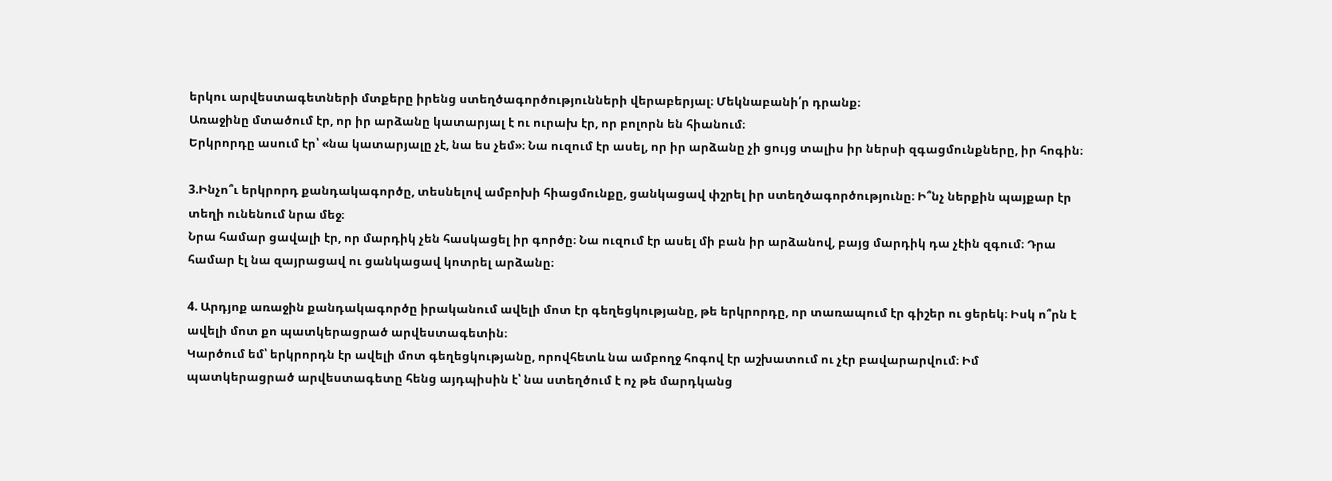երկու արվեստագետների մտքերը իրենց ստեղծագործությունների վերաբերյալ։ Մեկնաբանի՛ր դրանք։
Առաջինը մտածում էր, որ իր արձանը կատարյալ է ու ուրախ էր, որ բոլորն են հիանում։
Երկրորդը ասում էր՝ «նա կատարյալը չէ, նա ես չեմ»։ Նա ուզում էր ասել, որ իր արձանը չի ցույց տալիս իր ներսի զգացմունքները, իր հոգին։

3.Ինչո՞ւ երկրորդ քանդակագործը, տեսնելով ամբոխի հիացմունքը, ցանկացավ փշրել իր ստեղծագործությունը։ Ի՞նչ ներքին պայքար էր տեղի ունենում նրա մեջ։
Նրա համար ցավալի էր, որ մարդիկ չեն հասկացել իր գործը։ Նա ուզում էր ասել մի բան իր արձանով, բայց մարդիկ դա չէին զգում։ Դրա համար էլ նա զայրացավ ու ցանկացավ կոտրել արձանը։

4. Արդյոք առաջին քանդակագործը իրականում ավելի մոտ էր գեղեցկությանը, թե երկրորդը, որ տառապում էր գիշեր ու ցերեկ։ Իսկ ո՞րն է ավելի մոտ քո պատկերացրած արվեստագետին։
Կարծում եմ՝ երկրորդն էր ավելի մոտ գեղեցկությանը, որովհետև նա ամբողջ հոգով էր աշխատում ու չէր բավարարվում։ Իմ պատկերացրած արվեստագետը հենց այդպիսին է՝ նա ստեղծում է ոչ թե մարդկանց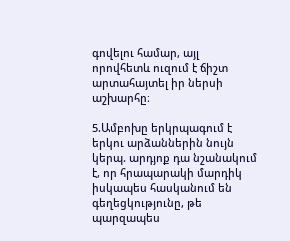գովելու համար, այլ որովհետև ուզում է ճիշտ արտահայտել իր ներսի աշխարհը։

5.Ամբոխը երկրպագում է երկու արձաններին նույն կերպ. արդյոք դա նշանակում է, որ հրապարակի մարդիկ իսկապես հասկանում են գեղեցկությունը, թե պարզապես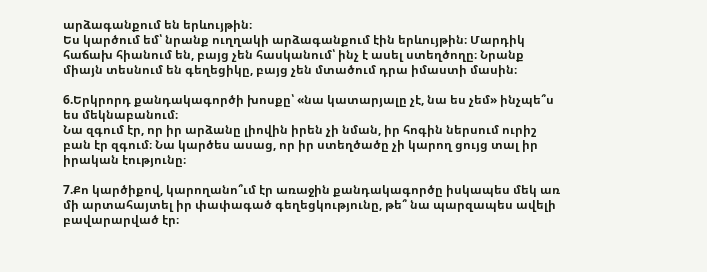արձագանքում են երևույթին։
Ես կարծում եմ՝ նրանք ուղղակի արձագանքում էին երևույթին։ Մարդիկ հաճախ հիանում են, բայց չեն հասկանում՝ ինչ է ասել ստեղծողը։ Նրանք միայն տեսնում են գեղեցիկը, բայց չեն մտածում դրա իմաստի մասին։

6.Երկրորդ քանդակագործի խոսքը՝ «նա կատարյալը չէ, նա ես չեմ» ինչպե՞ս ես մեկնաբանում։
Նա զգում էր, որ իր արձանը լիովին իրեն չի նման, իր հոգին ներսում ուրիշ բան էր զգում։ Նա կարծես ասաց, որ իր ստեղծածը չի կարող ցույց տալ իր իրական էությունը։

7.Քո կարծիքով, կարողանո՞ւմ էր առաջին քանդակագործը իսկապես մեկ առ մի արտահայտել իր փափագած գեղեցկությունը, թե՞ նա պարզապես ավելի բավարարված էր։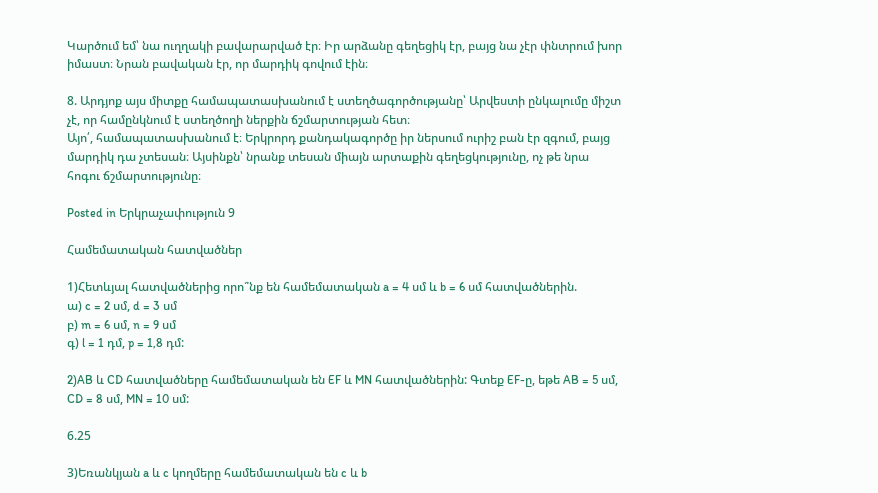Կարծում եմ՝ նա ուղղակի բավարարված էր։ Իր արձանը գեղեցիկ էր, բայց նա չէր փնտրում խոր իմաստ։ Նրան բավական էր, որ մարդիկ գովում էին։

8. Արդյոք այս միտքը համապատասխանում է ստեղծագործությանը՝ Արվեստի ընկալումը միշտ չէ, որ համընկնում է ստեղծողի ներքին ճշմարտության հետ։
Այո՛, համապատասխանում է։ Երկրորդ քանդակագործը իր ներսում ուրիշ բան էր զգում, բայց մարդիկ դա չտեսան։ Այսինքն՝ նրանք տեսան միայն արտաքին գեղեցկությունը, ոչ թե նրա հոգու ճշմարտությունը։

Posted in Երկրաչափություն 9

Համեմատական հատվածներ

1)Հետևյալ հատվածներից որո՞նք են համեմատական a = 4 սմ և b = 6 սմ հատվածներին.
ա) c = 2 սմ, d = 3 սմ
բ) m = 6 սմ, n = 9 սմ
գ) l = 1 դմ, p = 1,8 դմ:

2)AB և CD հատվածները համեմատական են EF և MN հատվածներին: Գտեք EF-ը, եթե AB = 5 սմ, CD = 8 սմ, MN = 10 սմ:

6.25

3)Եռանկյան a և c կողմերը համեմատական են c և b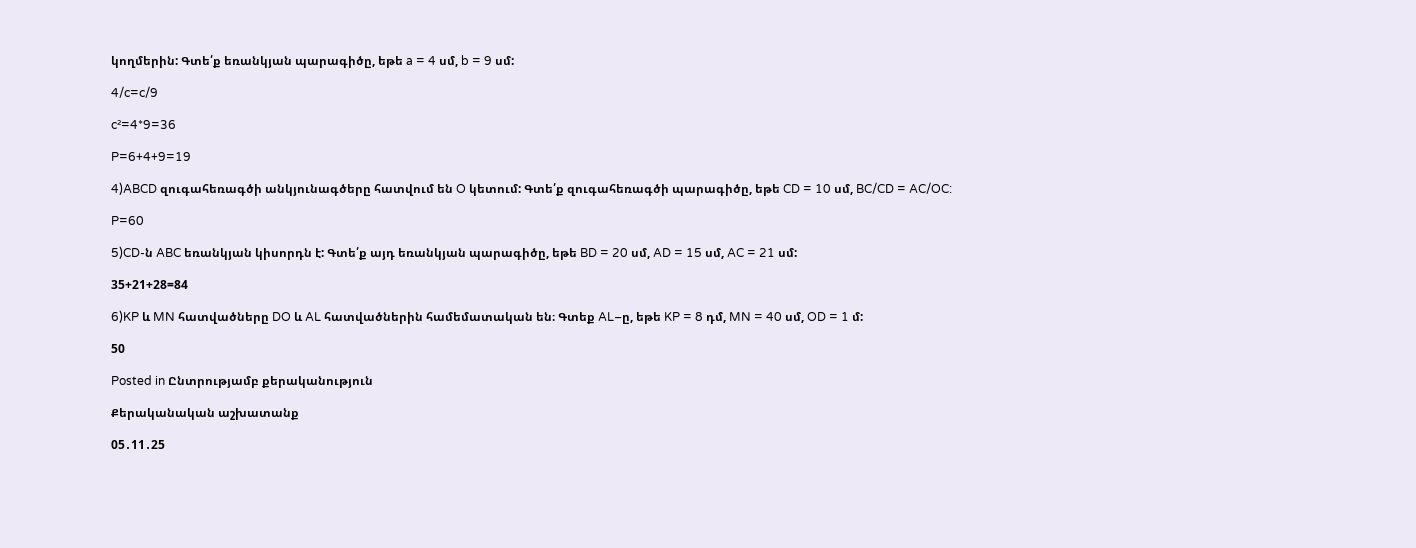կողմերին: Գտե՛ք եռանկյան պարագիծը, եթե a = 4 սմ, b = 9 սմ:

4/c=c/9

c²=4*9=36

P=6+4+9=19

4)ABCD զուգահեռագծի անկյունագծերը հատվում են O կետում: Գտե՛ք զուգահեռագծի պարագիծը, եթե CD = 10 սմ, BC/CD = AC/OC:

P=60

5)CD-ն ABC եռանկյան կիսորդն է: Գտե՛ք այդ եռանկյան պարագիծը, եթե BD = 20 սմ, AD = 15 սմ, AC = 21 սմ:

35+21+28=84

6)KP և MN հատվածները DO և AL հատվածներին համեմատական են։ Գտեք AL–ը, եթե KP = 8 դմ, MN = 40 սմ, OD = 1 մ:

50

Posted in Ընտրությամբ քերականություն

Քերականական աշխատանք

05․11․25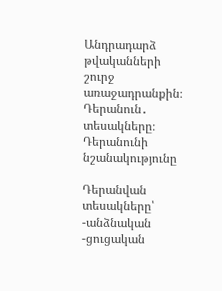Անդրադարձ թվականների շուրջ առաջադրանքին։
Դերանուն․ տեսակները։
Դերանունի նշանակությունը

Դերանվան տեսակները՝
-անձնական
-ցուցական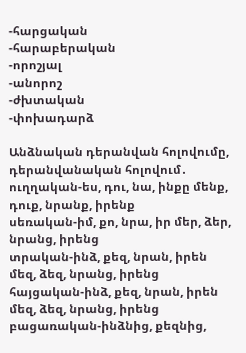-հարցական
-հարաբերական
-որոշյալ
-անորոշ
-ժխտական
-փոխադարձ

Անձնական դերանվան հոլովումը, դերանվանական հոլովում․
ուղղական-ես, դու, նա, ինքը մենք, դուք, նրանք, իրենք
սեռական-իմ, քո, նրա, իր մեր, ձեր, նրանց, իրենց
տրական-ինձ, քեզ, նրան, իրեն մեզ, ձեզ, նրանց, իրենց
հայցական-ինձ, քեզ, նրան, իրեն մեզ, ձեզ, նրանց, իրենց
բացառական-ինձնից, քեզնից,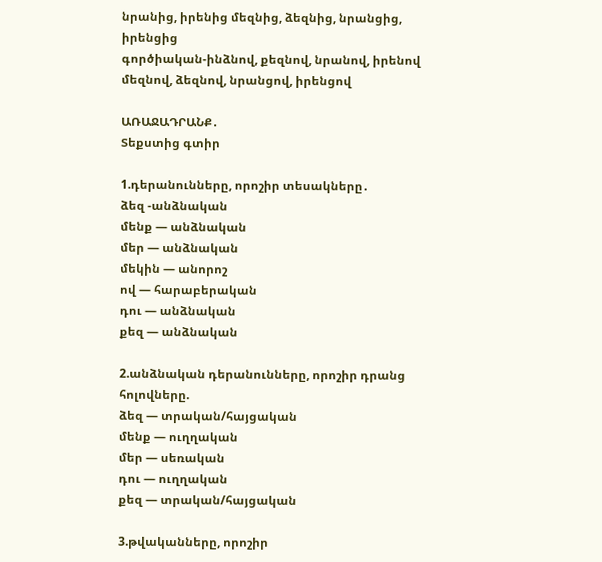նրանից, իրենից մեզնից, ձեզնից, նրանցից, իրենցից
գործիական-ինձնով, քեզնով, նրանով, իրենով մեզնով, ձեզնով, նրանցով, իրենցով

ԱՌԱՋԱԴՐԱՆՔ․
Տեքստից գտիր

1.դերանունները, որոշիր տեսակները․
ձեզ -անձնական
մենք — անձնական
մեր — անձնական
մեկին — անորոշ
ով — հարաբերական
դու — անձնական
քեզ — անձնական

2.անձնական դերանունները, որոշիր դրանց հոլովները.
ձեզ — տրական/հայցական
մենք — ուղղական
մեր — սեռական
դու — ուղղական
քեզ — տրական/հայցական

3.թվականները, որոշիր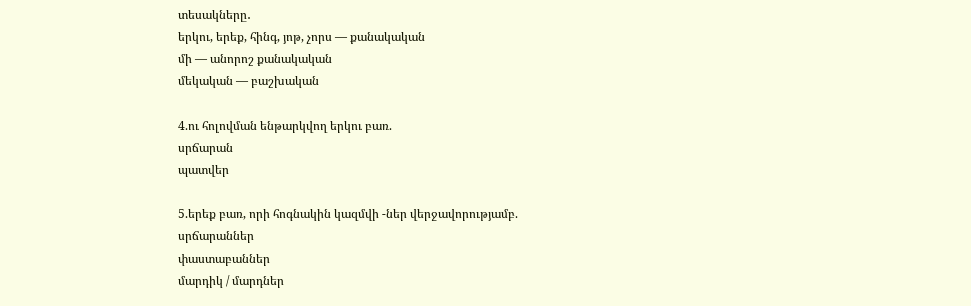տեսակները․
երկու, երեք, հինգ, յոթ, չորս — քանակական
մի — անորոշ քանակական
մեկական — բաշխական

4.ու հոլովման ենթարկվող երկու բառ.
սրճարան
պատվեր

5.երեք բառ, որի հոգնակին կազմվի -ներ վերջավորությամբ.
սրճարաններ
փաստաբաններ
մարդիկ / մարդներ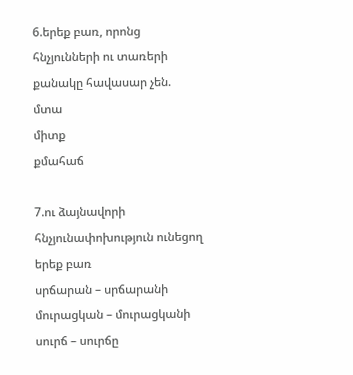6.երեք բառ, որոնց հնչյունների ու տառերի քանակը հավասար չեն.
մտա
միտք
քմահաճ

7.ու ձայնավորի հնչյունափոխություն ունեցող երեք բառ
սրճարան – սրճարանի
մուրացկան – մուրացկանի
սուրճ – սուրճը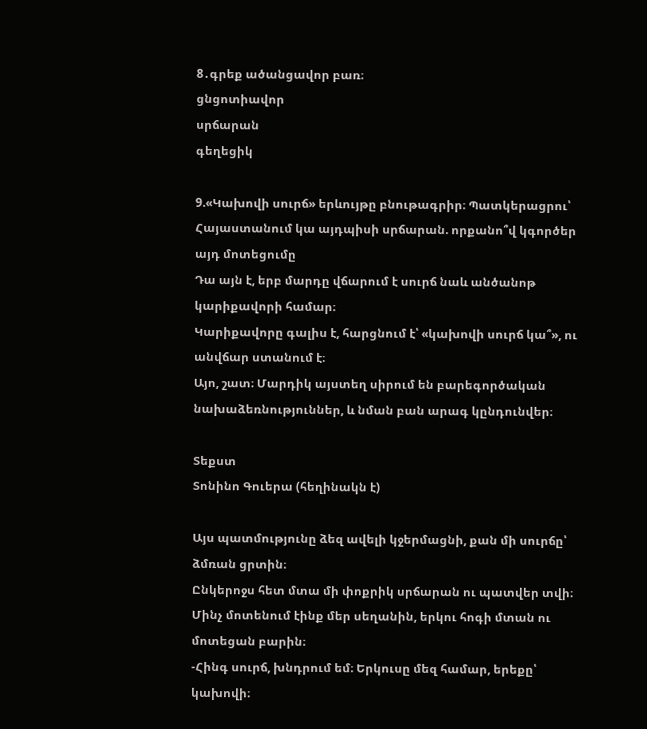8․գրեք ածանցավոր բառ։
ցնցոտիավոր
սրճարան
գեղեցիկ

9.«Կախովի սուրճ» երևույթը բնութագրիր։ Պատկերացրու՝ Հայաստանում կա այդպիսի սրճարան. որքանո՞վ կգործեր այդ մոտեցումը
Դա այն է, երբ մարդը վճարում է սուրճ նաև անծանոթ կարիքավորի համար։
Կարիքավորը գալիս է, հարցնում է՝ «կախովի սուրճ կա՞», ու անվճար ստանում է։
Այո, շատ։ Մարդիկ այստեղ սիրում են բարեգործական նախաձեռնություններ, և նման բան արագ կընդունվեր։

Տեքստ
Տոնինո Գուերա (հեղինակն է)

Այս պատմությունը ձեզ ավելի կջերմացնի, քան մի սուրճը՝ ձմռան ցրտին։
Ընկերոջս հետ մտա մի փոքրիկ սրճարան ու պատվեր տվի։ Մինչ մոտենում էինք մեր սեղանին, երկու հոգի մտան ու մոտեցան բարին։
-Հինգ սուրճ, խնդրում եմ։ Երկուսը մեզ համար, երեքը՝ կախովի։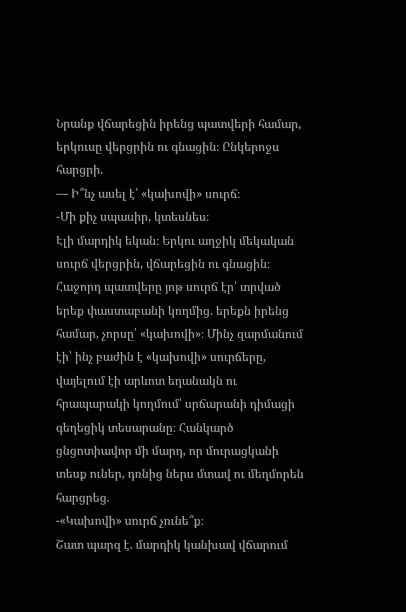Նրանք վճարեցին իրենց պատվերի համար, երկուսը վերցրին ու գնացին։ Ընկերոջս հարցրի.
— Ի՞նչ ասել է՝ «կախովի» սուրճ։
-Մի քիչ սպասիր, կտեսնես։
Էլի մարդիկ եկան։ Երկու աղջիկ մեկական սուրճ վերցրին, վճարեցին ու գնացին։ Հաջորդ պատվերը յոթ սուրճ էր՝ տրված երեք փաստաբանի կողմից. երեքն իրենց համար, չորսը՝ «կախովի»։ Մինչ զարմանում էի՝ ինչ բաժին է «կախովի» սուրճերը, վայելում էի արևոտ եղանակն ու հրապարակի կողմում՝ սրճարանի դիմացի գեղեցիկ տեսարանը։ Հանկարծ ցնցոտիավոր մի մարդ, որ մուրացկանի տեսք ուներ, դռնից ներս մտավ ու մեղմորեն հարցրեց.
-«Կախովի» սուրճ չունե՞ք։
Շատ պարզ է. մարդիկ կանխավ վճարում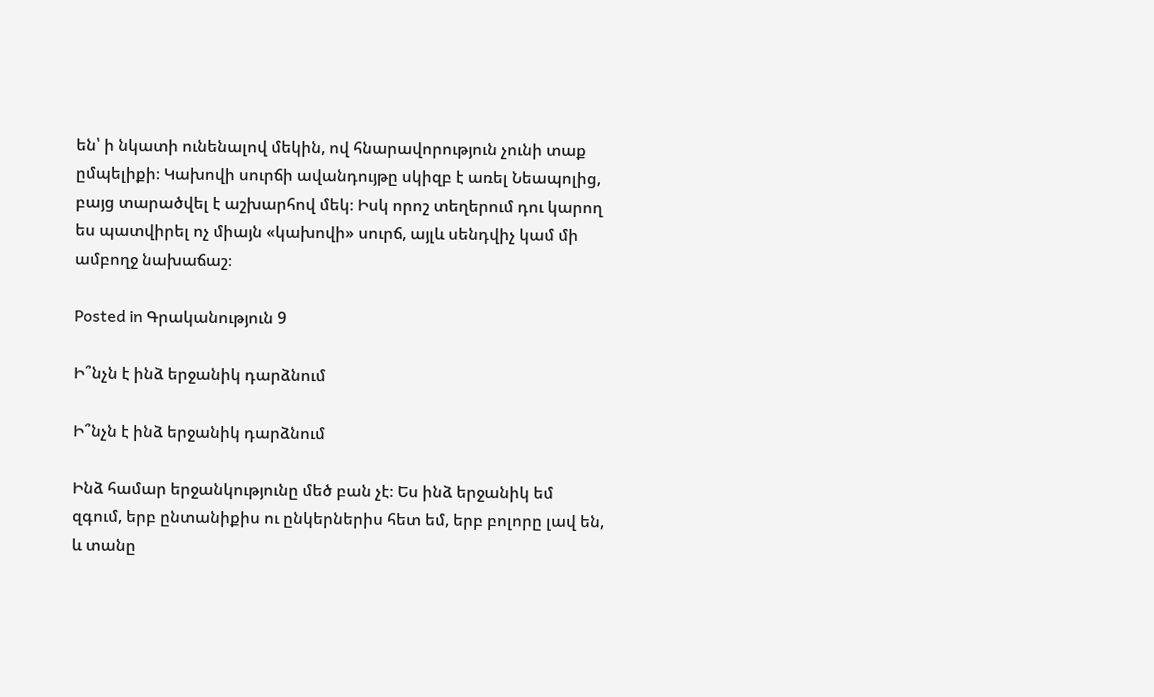են՝ ի նկատի ունենալով մեկին, ով հնարավորություն չունի տաք ըմպելիքի։ Կախովի սուրճի ավանդույթը սկիզբ է առել Նեապոլից, բայց տարածվել է աշխարհով մեկ։ Իսկ որոշ տեղերում դու կարող ես պատվիրել ոչ միայն «կախովի» սուրճ, այլև սենդվիչ կամ մի ամբողջ նախաճաշ։

Posted in Գրականություն 9

Ի՞նչն է ինձ երջանիկ դարձնում

Ի՞նչն է ինձ երջանիկ դարձնում

Ինձ համար երջանկությունը մեծ բան չէ։ Ես ինձ երջանիկ եմ զգում, երբ ընտանիքիս ու ընկերներիս հետ եմ, երբ բոլորը լավ են, և տանը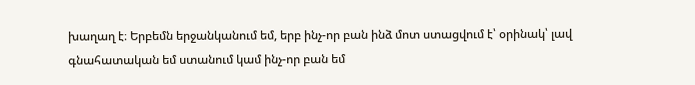խաղաղ է։ Երբեմն երջանկանում եմ, երբ ինչ-որ բան ինձ մոտ ստացվում է՝ օրինակ՝ լավ գնահատական եմ ստանում կամ ինչ-որ բան եմ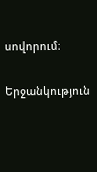սովորում։

Երջանկություն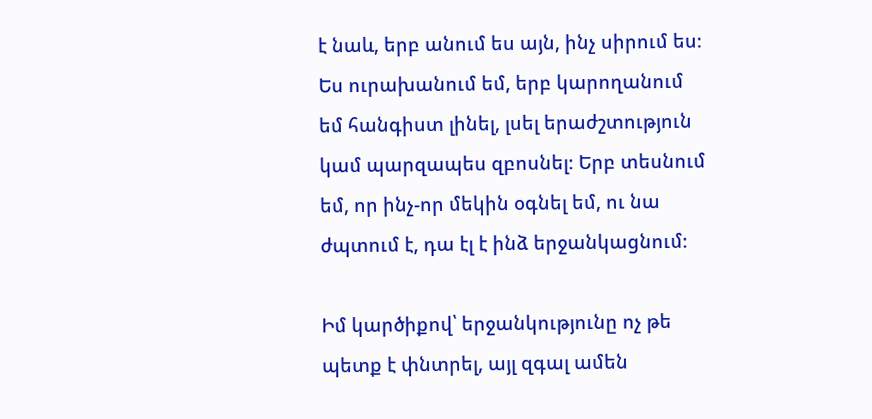է նաև, երբ անում ես այն, ինչ սիրում ես։ Ես ուրախանում եմ, երբ կարողանում եմ հանգիստ լինել, լսել երաժշտություն կամ պարզապես զբոսնել։ Երբ տեսնում եմ, որ ինչ-որ մեկին օգնել եմ, ու նա ժպտում է, դա էլ է ինձ երջանկացնում։

Իմ կարծիքով՝ երջանկությունը ոչ թե պետք է փնտրել, այլ զգալ ամեն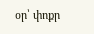օր՝ փոքր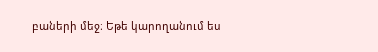բաների մեջ։ Եթե կարողանում ես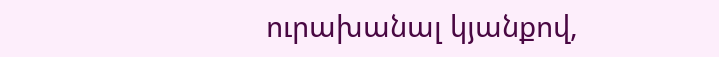ուրախանալ կյանքով,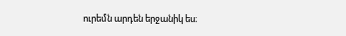ուրեմն արդեն երջանիկ ես։